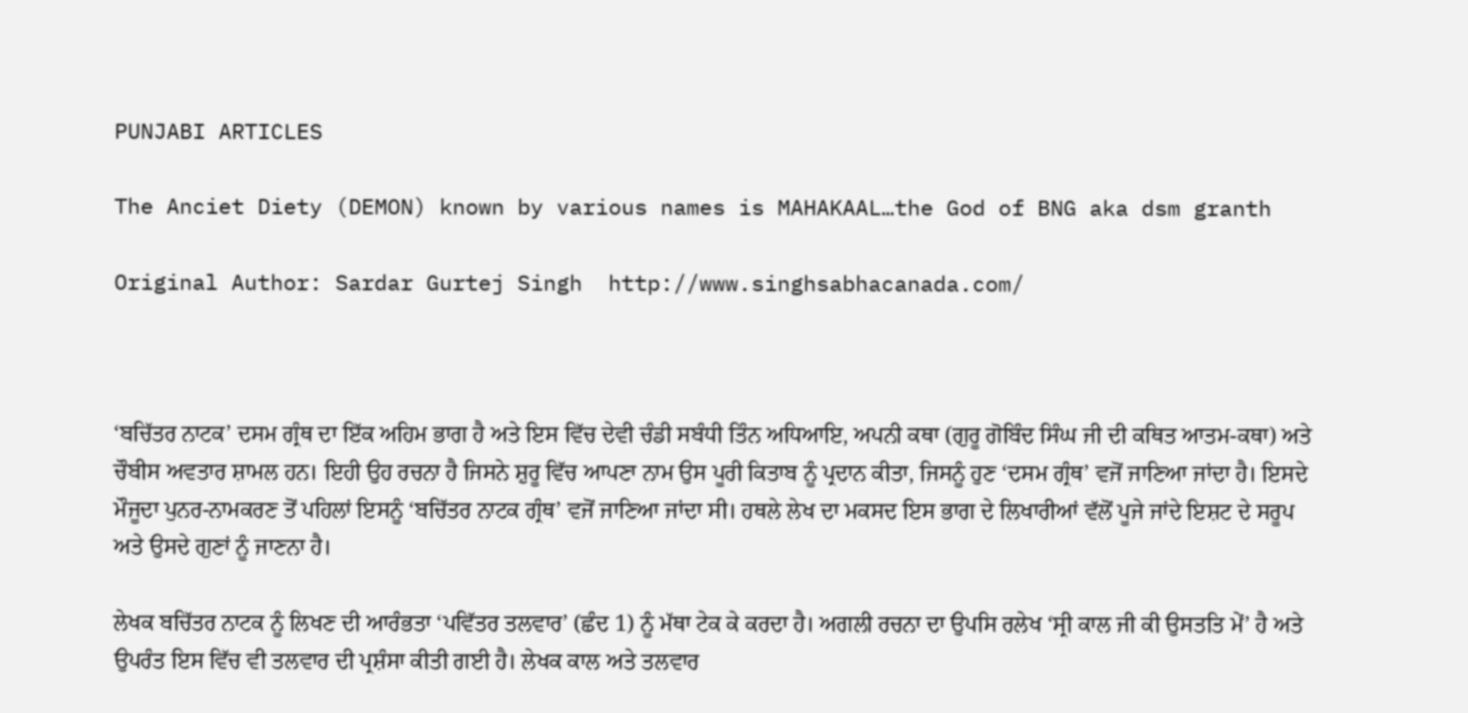PUNJABI ARTICLES

The Anciet Diety (DEMON) known by various names is MAHAKAAL…the God of BNG aka dsm granth

Original Author: Sardar Gurtej Singh  http://www.singhsabhacanada.com/



‘ਬਚਿੱਤਰ ਨਾਟਕ’ ਦਸਮ ਗ੍ਰੰਥ ਦਾ ਇੱਕ ਅਹਿਮ ਭਾਗ ਹੈ ਅਤੇ ਇਸ ਵਿੱਚ ਦੇਵੀ ਚੰਡੀ ਸਬੰਧੀ ਤਿੰਨ ਅਧਿਆਇ, ਅਪਨੀ ਕਥਾ (ਗੁਰੂ ਗੋਬਿੰਦ ਸਿੰਘ ਜੀ ਦੀ ਕਥਿਤ ਆਤਮ-ਕਥਾ) ਅਤੇ ਚੌਬੀਸ ਅਵਤਾਰ ਸ਼ਾਮਲ ਹਨ। ਇਹੀ ਉਹ ਰਚਨਾ ਹੈ ਜਿਸਨੇ ਸ਼ੁਰੂ ਵਿੱਚ ਆਪਣਾ ਨਾਮ ਉਸ ਪੂਰੀ ਕਿਤਾਬ ਨੂੰ ਪ੍ਰਦਾਨ ਕੀਤਾ, ਜਿਸਨੂੰ ਹੁਣ ‘ਦਸਮ ਗ੍ਰੰਥ’ ਵਜੋਂ ਜਾਣਿਆ ਜਾਂਦਾ ਹੈ। ਇਸਦੇ ਮੌਜੂਦਾ ਪੁਨਰ-ਨਾਮਕਰਣ ਤੋਂ ਪਹਿਲਾਂ ਇਸਨੂੰ ‘ਬਚਿੱਤਰ ਨਾਟਕ ਗ੍ਰੰਥ’ ਵਜੋਂ ਜਾਣਿਆ ਜਾਂਦਾ ਸੀ। ਹਥਲੇ ਲੇਖ ਦਾ ਮਕਸਦ ਇਸ ਭਾਗ ਦੇ ਲਿਖਾਰੀਆਂ ਵੱਲੋਂ ਪੂਜੇ ਜਾਂਦੇ ਇਸ਼ਟ ਦੇ ਸਰੂਪ ਅਤੇ ਉਸਦੇ ਗੁਣਾਂ ਨੂੰ ਜਾਣਨਾ ਹੈ।

ਲੇਖਕ ਬਚਿੱਤਰ ਨਾਟਕ ਨੂੰ ਲਿਖਣ ਦੀ ਆਰੰਭਤਾ ‘ਪਵਿੱਤਰ ਤਲਵਾਰ’ (ਛੰਦ 1) ਨੂੰ ਮੱਥਾ ਟੇਕ ਕੇ ਕਰਦਾ ਹੈ। ਅਗਲੀ ਰਚਨਾ ਦਾ ਉਪਸਿ ਰਲੇਖ ‘ਸ੍ਰੀ ਕਾਲ ਜੀ ਕੀ ਉਸਤਤਿ ਮੇਂ’ ਹੈ ਅਤੇ ਉਪਰੰਤ ਇਸ ਵਿੱਚ ਵੀ ਤਲਵਾਰ ਦੀ ਪ੍ਰਸ਼ੰਸਾ ਕੀਤੀ ਗਈ ਹੈ। ਲੇਖਕ ਕਾਲ ਅਤੇ ਤਲਵਾਰ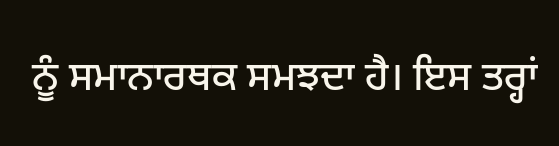ਨੂੰ ਸਮਾਨਾਰਥਕ ਸਮਝਦਾ ਹੈ। ਇਸ ਤਰ੍ਹਾਂ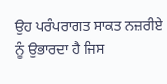ਉਹ ਪਰੰਪਰਾਗਤ ਸਾਕਤ ਨਜ਼ਰੀਏ ਨੂੰ ਉਭਾਰਦਾ ਹੈ ਜਿਸ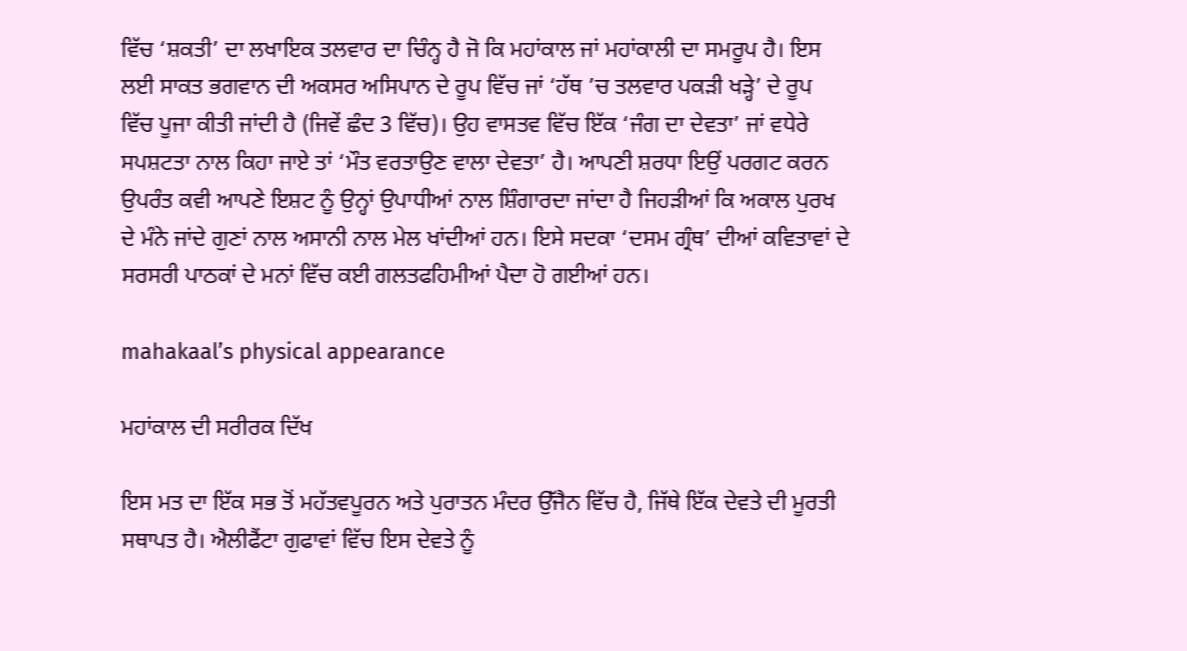ਵਿੱਚ ‘ਸ਼ਕਤੀ’ ਦਾ ਲਖਾਇਕ ਤਲਵਾਰ ਦਾ ਚਿੰਨ੍ਹ ਹੈ ਜੋ ਕਿ ਮਹਾਂਕਾਲ ਜਾਂ ਮਹਾਂਕਾਲੀ ਦਾ ਸਮਰੂਪ ਹੈ। ਇਸ ਲਈ ਸਾਕਤ ਭਗਵਾਨ ਦੀ ਅਕਸਰ ਅਸਿਪਾਨ ਦੇ ਰੂਪ ਵਿੱਚ ਜਾਂ ‘ਹੱਥ ’ਚ ਤਲਵਾਰ ਪਕੜੀ ਖੜ੍ਹੇ’ ਦੇ ਰੂਪ ਵਿੱਚ ਪੂਜਾ ਕੀਤੀ ਜਾਂਦੀ ਹੈ (ਜਿਵੇਂ ਛੰਦ 3 ਵਿੱਚ)। ਉਹ ਵਾਸਤਵ ਵਿੱਚ ਇੱਕ ‘ਜੰਗ ਦਾ ਦੇਵਤਾ’ ਜਾਂ ਵਧੇਰੇ ਸਪਸ਼ਟਤਾ ਨਾਲ ਕਿਹਾ ਜਾਏ ਤਾਂ ‘ਮੌਤ ਵਰਤਾਉਣ ਵਾਲਾ ਦੇਵਤਾ’ ਹੈ। ਆਪਣੀ ਸ਼ਰਧਾ ਇਉਂ ਪਰਗਟ ਕਰਨ ਉਪਰੰਤ ਕਵੀ ਆਪਣੇ ਇਸ਼ਟ ਨੂੰ ਉਨ੍ਹਾਂ ਉਪਾਧੀਆਂ ਨਾਲ ਸ਼ਿੰਗਾਰਦਾ ਜਾਂਦਾ ਹੈ ਜਿਹੜੀਆਂ ਕਿ ਅਕਾਲ ਪੁਰਖ ਦੇ ਮੰਨੇ ਜਾਂਦੇ ਗੁਣਾਂ ਨਾਲ ਅਸਾਨੀ ਨਾਲ ਮੇਲ ਖਾਂਦੀਆਂ ਹਨ। ਇਸੇ ਸਦਕਾ ‘ਦਸਮ ਗ੍ਰੰਥ’ ਦੀਆਂ ਕਵਿਤਾਵਾਂ ਦੇ ਸਰਸਰੀ ਪਾਠਕਾਂ ਦੇ ਮਨਾਂ ਵਿੱਚ ਕਈ ਗਲਤਫਹਿਮੀਆਂ ਪੈਦਾ ਹੋ ਗਈਆਂ ਹਨ।

mahakaal’s physical appearance

ਮਹਾਂਕਾਲ ਦੀ ਸਰੀਰਕ ਦਿੱਖ

ਇਸ ਮਤ ਦਾ ਇੱਕ ਸਭ ਤੋਂ ਮਹੱਤਵਪੂਰਨ ਅਤੇ ਪੁਰਾਤਨ ਮੰਦਰ ਉੱਜੈਨ ਵਿੱਚ ਹੈ, ਜਿੱਥੇ ਇੱਕ ਦੇਵਤੇ ਦੀ ਮੂਰਤੀ ਸਥਾਪਤ ਹੈ। ਐਲੀਫੈਂਟਾ ਗੁਫਾਵਾਂ ਵਿੱਚ ਇਸ ਦੇਵਤੇ ਨੂੰ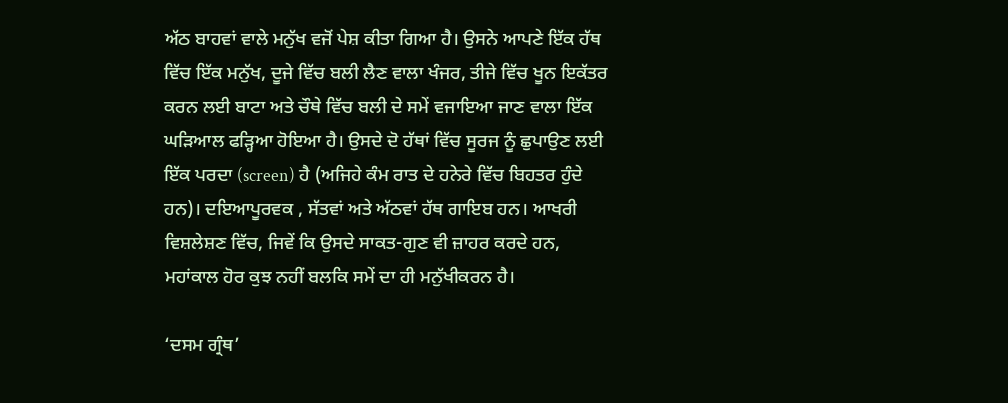ਅੱਠ ਬਾਹਵਾਂ ਵਾਲੇ ਮਨੁੱਖ ਵਜੋਂ ਪੇਸ਼ ਕੀਤਾ ਗਿਆ ਹੈ। ਉਸਨੇ ਆਪਣੇ ਇੱਕ ਹੱਥ ਵਿੱਚ ਇੱਕ ਮਨੁੱਖ, ਦੂਜੇ ਵਿੱਚ ਬਲੀ ਲੈਣ ਵਾਲਾ ਖੰਜਰ, ਤੀਜੇ ਵਿੱਚ ਖੂਨ ਇਕੱਤਰ ਕਰਨ ਲਈ ਬਾਟਾ ਅਤੇ ਚੌਥੇ ਵਿੱਚ ਬਲੀ ਦੇ ਸਮੇਂ ਵਜਾਇਆ ਜਾਣ ਵਾਲਾ ਇੱਕ ਘੜਿਆਲ ਫੜ੍ਹਿਆ ਹੋਇਆ ਹੈ। ਉਸਦੇ ਦੋ ਹੱਥਾਂ ਵਿੱਚ ਸੂਰਜ ਨੂੰ ਛੁਪਾਉਣ ਲਈ ਇੱਕ ਪਰਦਾ (screen) ਹੈ (ਅਜਿਹੇ ਕੰਮ ਰਾਤ ਦੇ ਹਨੇਰੇ ਵਿੱਚ ਬਿਹਤਰ ਹੁੰਦੇ ਹਨ)। ਦਇਆਪੂਰਵਕ , ਸੱਤਵਾਂ ਅਤੇ ਅੱਠਵਾਂ ਹੱਥ ਗਾਇਬ ਹਨ। ਆਖਰੀ ਵਿਸ਼ਲੇਸ਼ਣ ਵਿੱਚ, ਜਿਵੇਂ ਕਿ ਉਸਦੇ ਸਾਕਤ-ਗੁਣ ਵੀ ਜ਼ਾਹਰ ਕਰਦੇ ਹਨ, ਮਹਾਂਕਾਲ ਹੋਰ ਕੁਝ ਨਹੀਂ ਬਲਕਿ ਸਮੇਂ ਦਾ ਹੀ ਮਨੁੱਖੀਕਰਨ ਹੈ।

‘ਦਸਮ ਗ੍ਰੰਥ’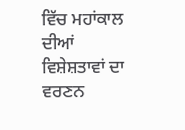ਵਿੱਚ ਮਹਾਂਕਾਲ ਦੀਆਂ ਵਿਸ਼ੇਸ਼ਤਾਵਾਂ ਦਾ ਵਰਣਨ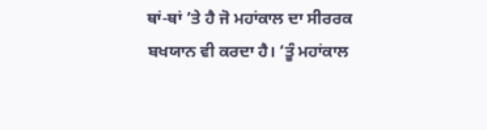ਥਾਂ-ਥਾਂ ’ਤੇ ਹੈ ਜੋ ਮਹਾਂਕਾਲ ਦਾ ਸੀਰਰਕ ਬਖਯਾਨ ਵੀ ਕਰਦਾ ਹੈ। ‘ਤੂੰ ਮਹਾਂਕਾਲ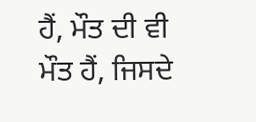ਹੈਂ, ਮੌਤ ਦੀ ਵੀ ਮੌਤ ਹੈਂ, ਜਿਸਦੇ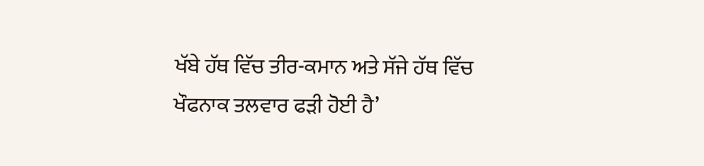ਖੱਬੇ ਹੱਥ ਵਿੱਚ ਤੀਰ-ਕਮਾਨ ਅਤੇ ਸੱਜੇ ਹੱਥ ਵਿੱਚ ਖੌਫਨਾਕ ਤਲਵਾਰ ਫੜੀ ਹੋਈ ਹੈ’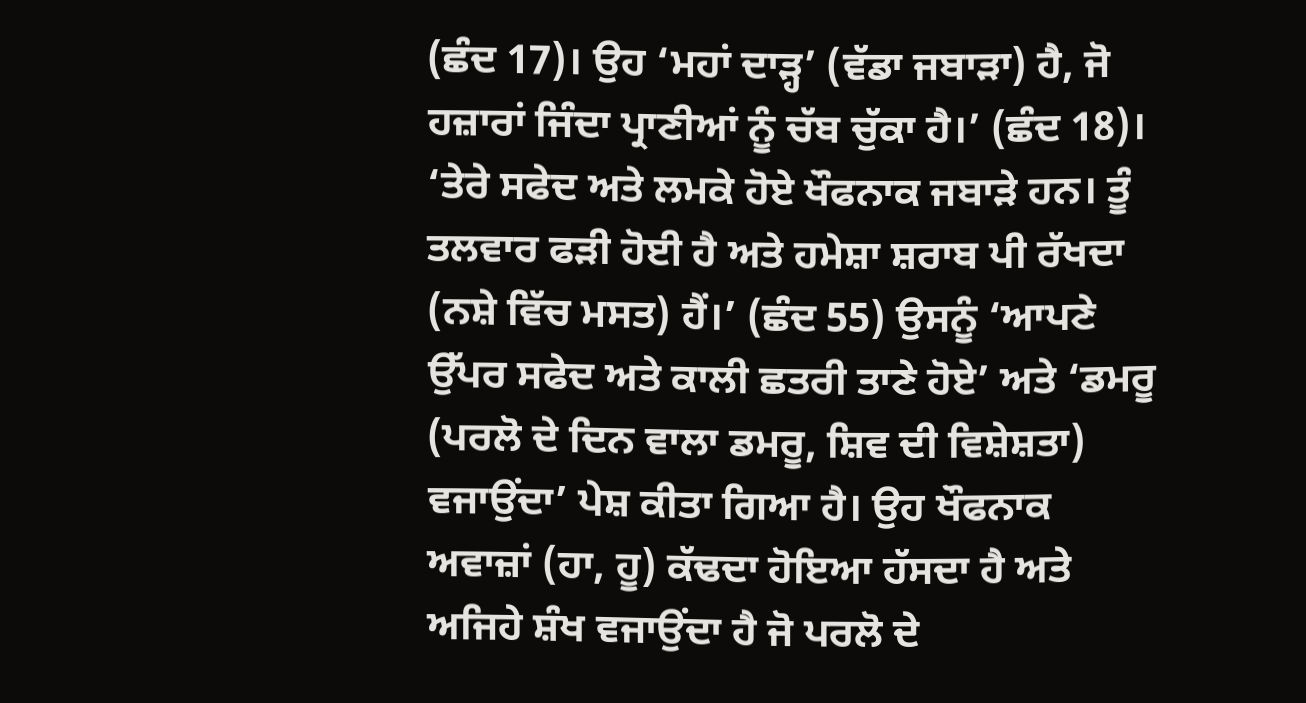(ਛੰਦ 17)। ਉਹ ‘ਮਹਾਂ ਦਾੜ੍ਹ’ (ਵੱਡਾ ਜਬਾੜਾ) ਹੈ, ਜੋ ਹਜ਼ਾਰਾਂ ਜਿੰਦਾ ਪ੍ਰਾਣੀਆਂ ਨੂੰ ਚੱਬ ਚੁੱਕਾ ਹੈ।’ (ਛੰਦ 18)। ‘ਤੇਰੇ ਸਫੇਦ ਅਤੇ ਲਮਕੇ ਹੋਏ ਖੌਫਨਾਕ ਜਬਾੜੇ ਹਨ। ਤੂੰ ਤਲਵਾਰ ਫੜੀ ਹੋਈ ਹੈ ਅਤੇ ਹਮੇਸ਼ਾ ਸ਼ਰਾਬ ਪੀ ਰੱਖਦਾ (ਨਸ਼ੇ ਵਿੱਚ ਮਸਤ) ਹੈਂ।’ (ਛੰਦ 55) ਉਸਨੂੰ ‘ਆਪਣੇ ਉੱਪਰ ਸਫੇਦ ਅਤੇ ਕਾਲੀ ਛਤਰੀ ਤਾਣੇ ਹੋਏ’ ਅਤੇ ‘ਡਮਰੂ (ਪਰਲੋ ਦੇ ਦਿਨ ਵਾਲਾ ਡਮਰੂ, ਸ਼ਿਵ ਦੀ ਵਿਸ਼ੇਸ਼ਤਾ) ਵਜਾਉਂਦਾ’ ਪੇਸ਼ ਕੀਤਾ ਗਿਆ ਹੈ। ਉਹ ਖੌਫਨਾਕ ਅਵਾਜ਼ਾਂ (ਹਾ, ਹੂ) ਕੱਢਦਾ ਹੋਇਆ ਹੱਸਦਾ ਹੈ ਅਤੇ ਅਜਿਹੇ ਸ਼ੰਖ ਵਜਾਉਂਦਾ ਹੈ ਜੋ ਪਰਲੋ ਦੇ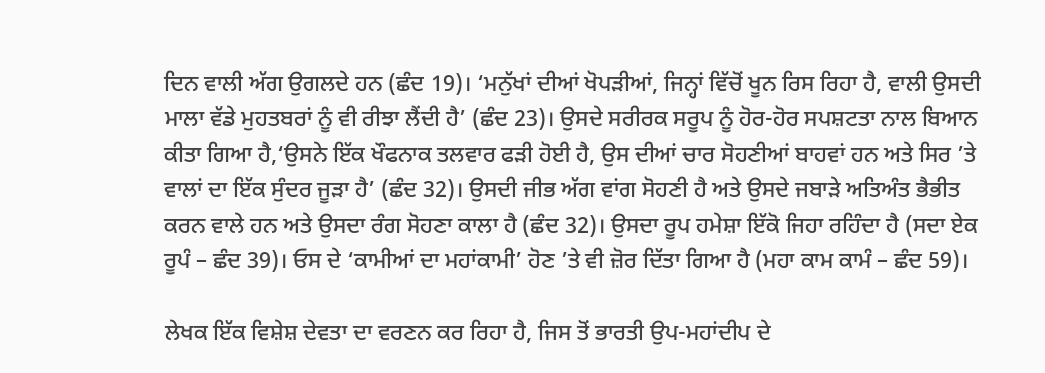ਦਿਨ ਵਾਲੀ ਅੱਗ ਉਗਲਦੇ ਹਨ (ਛੰਦ 19)। ‘ਮਨੁੱਖਾਂ ਦੀਆਂ ਖੋਪੜੀਆਂ, ਜਿਨ੍ਹਾਂ ਵਿੱਚੋਂ ਖੂਨ ਰਿਸ ਰਿਹਾ ਹੈ, ਵਾਲੀ ਉਸਦੀ ਮਾਲਾ ਵੱਡੇ ਮੁਹਤਬਰਾਂ ਨੂੰ ਵੀ ਰੀਝਾ ਲੈਂਦੀ ਹੈ’ (ਛੰਦ 23)। ਉਸਦੇ ਸਰੀਰਕ ਸਰੂਪ ਨੂੰ ਹੋਰ-ਹੋਰ ਸਪਸ਼ਟਤਾ ਨਾਲ ਬਿਆਨ ਕੀਤਾ ਗਿਆ ਹੈ,‘ਉਸਨੇ ਇੱਕ ਖੌਫਨਾਕ ਤਲਵਾਰ ਫੜੀ ਹੋਈ ਹੈ, ਉਸ ਦੀਆਂ ਚਾਰ ਸੋਹਣੀਆਂ ਬਾਹਵਾਂ ਹਨ ਅਤੇ ਸਿਰ ’ਤੇ ਵਾਲਾਂ ਦਾ ਇੱਕ ਸੁੰਦਰ ਜੂੜਾ ਹੈ’ (ਛੰਦ 32)। ਉਸਦੀ ਜੀਭ ਅੱਗ ਵਾਂਗ ਸੋਹਣੀ ਹੈ ਅਤੇ ਉਸਦੇ ਜਬਾੜੇ ਅਤਿਅੰਤ ਭੈਭੀਤ ਕਰਨ ਵਾਲੇ ਹਨ ਅਤੇ ਉਸਦਾ ਰੰਗ ਸੋਹਣਾ ਕਾਲਾ ਹੈ (ਛੰਦ 32)। ਉਸਦਾ ਰੂਪ ਹਮੇਸ਼ਾ ਇੱਕੋ ਜਿਹਾ ਰਹਿੰਦਾ ਹੈ (ਸਦਾ ਏਕ ਰੂਪੰ – ਛੰਦ 39)। ਓਸ ਦੇ ‘ਕਾਮੀਆਂ ਦਾ ਮਹਾਂਕਾਮੀ’ ਹੋਣ ’ਤੇ ਵੀ ਜ਼ੋਰ ਦਿੱਤਾ ਗਿਆ ਹੈ (ਮਹਾ ਕਾਮ ਕਾਮੰ – ਛੰਦ 59)।

ਲੇਖਕ ਇੱਕ ਵਿਸ਼ੇਸ਼ ਦੇਵਤਾ ਦਾ ਵਰਣਨ ਕਰ ਰਿਹਾ ਹੈ, ਜਿਸ ਤੋਂ ਭਾਰਤੀ ਉਪ-ਮਹਾਂਦੀਪ ਦੇ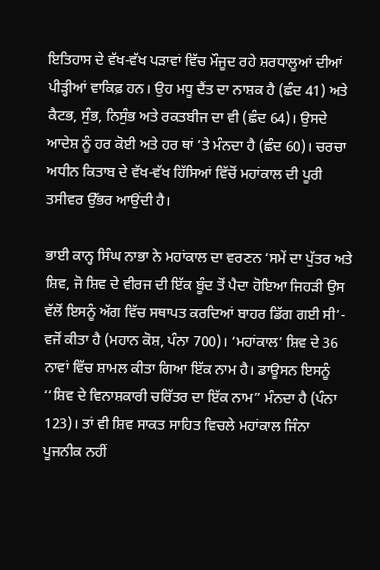ਇਤਿਹਾਸ ਦੇ ਵੱਖ-ਵੱਖ ਪੜਾਵਾਂ ਵਿੱਚ ਮੌਜੂਦ ਰਹੇ ਸ਼ਰਧਾਲੂਆਂ ਦੀਆਂ ਪੀੜ੍ਹੀਆਂ ਵਾਕਿਫ਼ ਹਨ। ਉਹ ਮਧੂ ਦੈਂਤ ਦਾ ਨਾਸ਼ਕ ਹੈ (ਛੰਦ 41) ਅਤੇ ਕੈਟਭ, ਸੁੰਭ, ਨਿਸੁੰਭ ਅਤੇ ਰਕਤਬੀਜ ਦਾ ਵੀ (ਛੰਦ 64)। ਉਸਦੇ ਆਦੇਸ਼ ਨੂੰ ਹਰ ਕੋਈ ਅਤੇ ਹਰ ਥਾਂ ’ਤੇ ਮੰਨਦਾ ਹੈ (ਛੰਦ 60)। ਚਰਚਾ ਅਧੀਨ ਕਿਤਾਬ ਦੇ ਵੱਖ-ਵੱਖ ਹਿੱਸਿਆਂ ਵਿੱਚੋਂ ਮਹਾਂਕਾਲ ਦੀ ਪੂਰੀ ਤਸੀਵਰ ਉੱਭਰ ਆਉਂਦੀ ਹੈ।

ਭਾਈ ਕਾਨ੍ਹ ਸਿੰਘ ਨਾਭਾ ਨੇ ਮਹਾਂਕਾਲ ਦਾ ਵਰਣਨ ‘ਸਮੇਂ ਦਾ ਪੁੱਤਰ ਅਤੇ ਸ਼ਿਵ, ਜੋ ਸ਼ਿਵ ਦੇ ਵੀਰਜ ਦੀ ਇੱਕ ਬੂੰਦ ਤੋਂ ਪੈਦਾ ਹੋਇਆ ਜਿਹੜੀ ਉਸ ਵੱਲੋਂ ਇਸਨੂੰ ਅੱਗ ਵਿੱਚ ਸਥਾਪਤ ਕਰਦਿਆਂ ਬਾਹਰ ਡਿੱਗ ਗਈ ਸੀ’- ਵਜੋਂ ਕੀਤਾ ਹੈ (ਮਹਾਨ ਕੋਸ਼, ਪੰਨਾ 700)। ‘ਮਹਾਂਕਾਲ’ ਸ਼ਿਵ ਦੇ 36 ਨਾਵਾਂ ਵਿੱਚ ਸ਼ਾਮਲ ਕੀਤਾ ਗਿਆ ਇੱਕ ਨਾਮ ਹੈ। ਡਾਊਸਨ ਇਸਨੂੰ ‘‘ਸ਼ਿਵ ਦੇ ਵਿਨਾਸ਼ਕਾਰੀ ਚਰਿੱਤਰ ਦਾ ਇੱਕ ਨਾਮ” ਮੰਨਦਾ ਹੈ (ਪੰਨਾ 123)। ਤਾਂ ਵੀ ਸ਼ਿਵ ਸਾਕਤ ਸਾਹਿਤ ਵਿਚਲੇ ਮਹਾਂਕਾਲ ਜਿੰਨਾ ਪੂਜਨੀਕ ਨਹੀਂ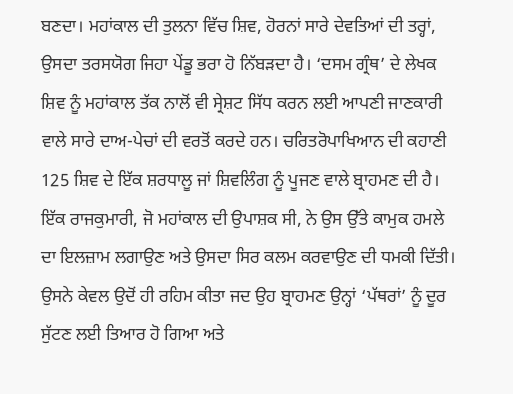ਬਣਦਾ। ਮਹਾਂਕਾਲ ਦੀ ਤੁਲਨਾ ਵਿੱਚ ਸ਼ਿਵ, ਹੋਰਨਾਂ ਸਾਰੇ ਦੇਵਤਿਆਂ ਦੀ ਤਰ੍ਹਾਂ, ਉਸਦਾ ਤਰਸਯੋਗ ਜਿਹਾ ਪੇਂਡੂ ਭਰਾ ਹੋ ਨਿੱਬੜਦਾ ਹੈ। ‘ਦਸਮ ਗ੍ਰੰਥ’ ਦੇ ਲੇਖਕ ਸ਼ਿਵ ਨੂੰ ਮਹਾਂਕਾਲ ਤੱਕ ਨਾਲੋਂ ਵੀ ਸ੍ਰੇਸ਼ਟ ਸਿੱਧ ਕਰਨ ਲਈ ਆਪਣੀ ਜਾਣਕਾਰੀ ਵਾਲੇ ਸਾਰੇ ਦਾਅ-ਪੇਚਾਂ ਦੀ ਵਰਤੋਂ ਕਰਦੇ ਹਨ। ਚਰਿਤਰੋਪਾਖਿਆਨ ਦੀ ਕਹਾਣੀ 125 ਸ਼ਿਵ ਦੇ ਇੱਕ ਸ਼ਰਧਾਲੂ ਜਾਂ ਸ਼ਿਵਲਿੰਗ ਨੂੰ ਪੂਜਣ ਵਾਲੇ ਬ੍ਰਾਹਮਣ ਦੀ ਹੈ। ਇੱਕ ਰਾਜਕੁਮਾਰੀ, ਜੋ ਮਹਾਂਕਾਲ ਦੀ ਉਪਾਸ਼ਕ ਸੀ, ਨੇ ਉਸ ਉੱਤੇ ਕਾਮੁਕ ਹਮਲੇ ਦਾ ਇਲਜ਼ਾਮ ਲਗਾਉਣ ਅਤੇ ਉਸਦਾ ਸਿਰ ਕਲਮ ਕਰਵਾਉਣ ਦੀ ਧਮਕੀ ਦਿੱਤੀ। ਉਸਨੇ ਕੇਵਲ ਉਦੋਂ ਹੀ ਰਹਿਮ ਕੀਤਾ ਜਦ ਉਹ ਬ੍ਰਾਹਮਣ ਉਨ੍ਹਾਂ ‘ਪੱਥਰਾਂ’ ਨੂੰ ਦੂਰ ਸੁੱਟਣ ਲਈ ਤਿਆਰ ਹੋ ਗਿਆ ਅਤੇ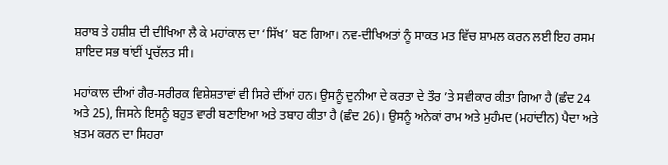ਸ਼ਰਾਬ ਤੇ ਹਸ਼ੀਸ਼ ਦੀ ਦੀਖਿਆ ਲੈ ਕੇ ਮਹਾਂਕਾਲ ਦਾ ‘ਸਿੱਖ’ ਬਣ ਗਿਆ। ਨਵ-ਦੀਖਿਅਤਾਂ ਨੂੰ ਸਾਕਤ ਮਤ ਵਿੱਚ ਸ਼ਾਮਲ ਕਰਨ ਲਈ ਇਹ ਰਸਮ ਸ਼ਾਇਦ ਸਭ ਥਾਂਈਂ ਪ੍ਰਚੱਲਤ ਸੀ।

ਮਹਾਂਕਾਲ ਦੀਆਂ ਗੈਰ-ਸਰੀਰਕ ਵਿਸ਼ੇਸ਼ਤਾਵਾਂ ਵੀ ਸਿਰੇ ਦੀਂਆਂ ਹਨ। ਉਸਨੂੰ ਦੁਨੀਆ ਦੇ ਕਰਤਾ ਦੇ ਤੌਰ ’ਤੇ ਸਵੀਕਾਰ ਕੀਤਾ ਗਿਆ ਹੈ (ਛੰਦ 24 ਅਤੇ 25), ਜਿਸਨੇ ਇਸਨੂੰ ਬਹੁਤ ਵਾਰੀ ਬਣਾਇਆ ਅਤੇ ਤਬਾਹ ਕੀਤਾ ਹੈ (ਛੰਦ 26)। ਉਸਨੂੰ ਅਨੇਕਾਂ ਰਾਮ ਅਤੇ ਮੁਹੰਮਦ (ਮਹਾਂਦੀਨ) ਪੈਦਾ ਅਤੇ ਖ਼ਤਮ ਕਰਨ ਦਾ ਸਿਹਰਾ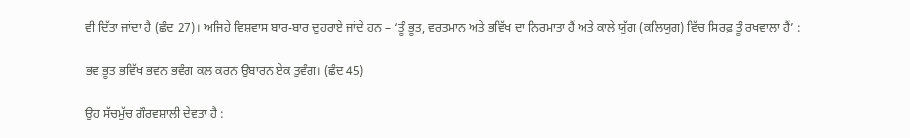ਵੀ ਦਿੱਤਾ ਜਾਂਦਾ ਹੈ (ਛੰਦ 27)। ਅਜਿਹੇ ਵਿਸ਼ਵਾਸ ਬਾਰ-ਬਾਰ ਦੁਹਰਾਏ ਜਾਂਦੇ ਹਨ – ‘ਤੂੰ ਭੂਤ, ਵਰਤਮਾਨ ਅਤੇ ਭਵਿੱਖ ਦਾ ਨਿਰਮਾਤਾ ਹੈਂ ਅਤੇ ਕਾਲੇ ਯੁੱਗ (ਕਲਿਯੁਗ) ਵਿੱਚ ਸਿਰਫ਼ ਤੂੰ ਰਖਵਾਲਾ ਹੈਂ’ :

ਭਵ ਭੂਤ ਭਵਿੱਖ ਭਵਨ ਭਵੰਗ ਕਲ ਕਰਨ ਉਬਾਰਨ ਏਕ ਤੁਵੰਗ। (ਛੰਦ 45)

ਉਹ ਸੱਚਮੁੱਚ ਗੌਰਵਸ਼ਾਲੀ ਦੇਵਤਾ ਹੈ :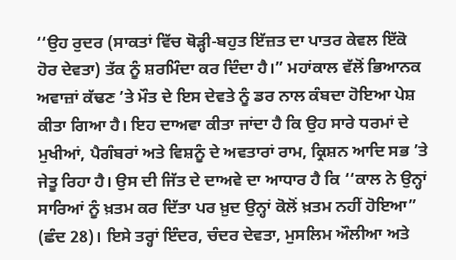‘‘ਉਹ ਰੁਦਰ (ਸਾਕਤਾਂ ਵਿੱਚ ਥੋੜ੍ਹੀ-ਬਹੁਤ ਇੱਜ਼ਤ ਦਾ ਪਾਤਰ ਕੇਵਲ ਇੱਕੋ ਹੋਰ ਦੇਵਤਾ) ਤੱਕ ਨੂੰ ਸ਼ਰਮਿੰਦਾ ਕਰ ਦਿੰਦਾ ਹੈ।” ਮਹਾਂਕਾਲ ਵੱਲੋਂ ਭਿਆਨਕ ਅਵਾਜ਼ਾਂ ਕੱਢਣ ’ਤੇ ਮੌਤ ਦੇ ਇਸ ਦੇਵਤੇ ਨੂੰ ਡਰ ਨਾਲ ਕੰਬਦਾ ਹੋਇਆ ਪੇਸ਼ ਕੀਤਾ ਗਿਆ ਹੈ। ਇਹ ਦਾਅਵਾ ਕੀਤਾ ਜਾਂਦਾ ਹੈ ਕਿ ਉਹ ਸਾਰੇ ਧਰਮਾਂ ਦੇ ਮੁਖੀਆਂ, ਪੈਗੰਬਰਾਂ ਅਤੇ ਵਿਸ਼ਨੂੰ ਦੇ ਅਵਤਾਰਾਂ ਰਾਮ, ਕ੍ਰਿਸ਼ਨ ਆਦਿ ਸਭ ’ਤੇ ਜੇਤੂ ਰਿਹਾ ਹੈ। ਉਸ ਦੀ ਜਿੱਤ ਦੇ ਦਾਅਵੇ ਦਾ ਆਧਾਰ ਹੈ ਕਿ ‘‘ਕਾਲ ਨੇ ਉਨ੍ਹਾਂ ਸਾਰਿਆਂ ਨੂੰ ਖ਼ਤਮ ਕਰ ਦਿੱਤਾ ਪਰ ਖ਼ੁਦ ਉਨ੍ਹਾਂ ਕੋਲੋਂ ਖ਼ਤਮ ਨਹੀਂ ਹੋਇਆ” (ਛੰਦ 28)। ਇਸੇ ਤਰ੍ਹਾਂ ਇੰਦਰ, ਚੰਦਰ ਦੇਵਤਾ, ਮੁਸਲਿਮ ਔਲੀਆ ਅਤੇ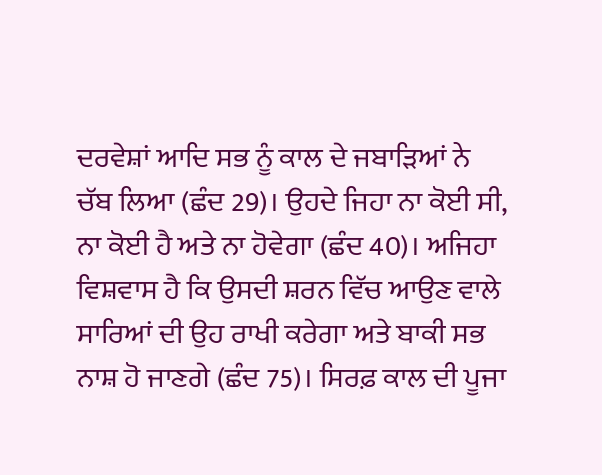ਦਰਵੇਸ਼ਾਂ ਆਦਿ ਸਭ ਨੂੰ ਕਾਲ ਦੇ ਜਬਾੜਿਆਂ ਨੇ ਚੱਬ ਲਿਆ (ਛੰਦ 29)। ਉਹਦੇ ਜਿਹਾ ਨਾ ਕੋਈ ਸੀ, ਨਾ ਕੋਈ ਹੈ ਅਤੇ ਨਾ ਹੋਵੇਗਾ (ਛੰਦ 40)। ਅਜਿਹਾ ਵਿਸ਼ਵਾਸ ਹੈ ਕਿ ਉਸਦੀ ਸ਼ਰਨ ਵਿੱਚ ਆਉਣ ਵਾਲੇ ਸਾਰਿਆਂ ਦੀ ਉਹ ਰਾਖੀ ਕਰੇਗਾ ਅਤੇ ਬਾਕੀ ਸਭ ਨਾਸ਼ ਹੋ ਜਾਣਗੇ (ਛੰਦ 75)। ਸਿਰਫ਼ ਕਾਲ ਦੀ ਪੂਜਾ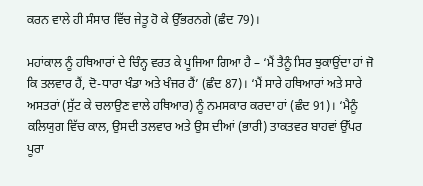ਕਰਨ ਵਾਲੇ ਹੀ ਸੰਸਾਰ ਵਿੱਚ ਜੇਤੂ ਹੋ ਕੇ ਉੱਭਰਨਗੇ (ਛੰਦ 79)।

ਮਹਾਂਕਾਲ ਨੂੰ ਹਥਿਆਰਾਂ ਦੇ ਚਿੰਨ੍ਹ ਵਰਤ ਕੇ ਪੂਜਿਆ ਗਿਆ ਹੈ – ‘ਮੈਂ ਤੈਨੂੰ ਸਿਰ ਝੁਕਾਉਂਦਾ ਹਾਂ ਜੋ ਕਿ ਤਲਵਾਰ ਹੈਂ, ਦੋ-ਧਾਰਾ ਖੰਡਾ ਅਤੇ ਖੰਜਰ ਹੈਂ’ (ਛੰਦ 87)। ‘ਮੈਂ ਸਾਰੇ ਹਥਿਆਰਾਂ ਅਤੇ ਸਾਰੇ ਅਸਤਰਾਂ (ਸੁੱਟ ਕੇ ਚਲਾਉਣ ਵਾਲੇ ਹਥਿਆਰ) ਨੂੰ ਨਮਸਕਾਰ ਕਰਦਾ ਹਾਂ (ਛੰਦ 91)। ‘ਮੈਨੂੰ ਕਲਿਯੁਗ ਵਿੱਚ ਕਾਲ, ਉਸਦੀ ਤਲਵਾਰ ਅਤੇ ਉਸ ਦੀਆਂ (ਭਾਰੀ) ਤਾਕਤਵਰ ਬਾਹਵਾਂ ਉੱਪਰ ਪੂਰਾ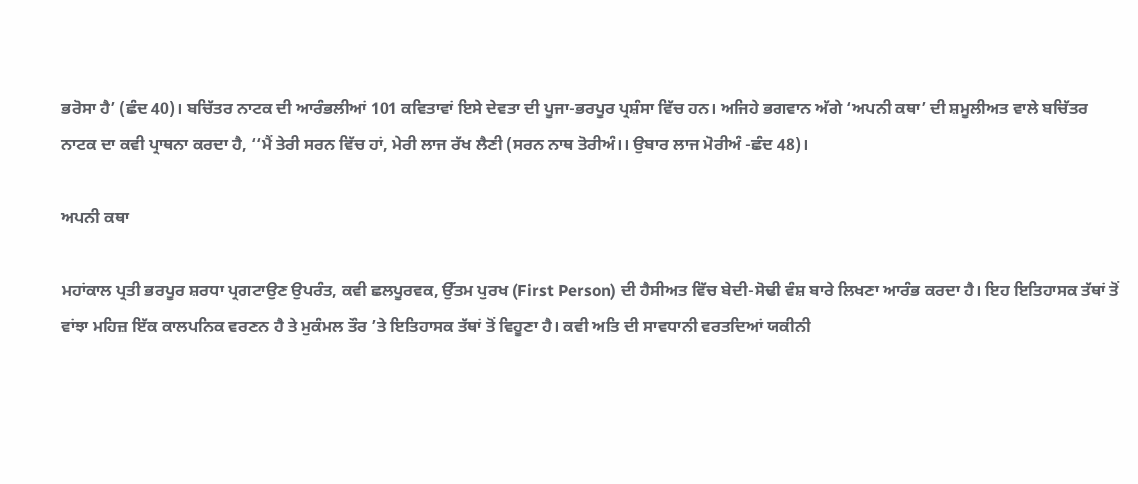ਭਰੋਸਾ ਹੈ’ (ਛੰਦ 40)। ਬਚਿੱਤਰ ਨਾਟਕ ਦੀ ਆਰੰਭਲੀਆਂ 101 ਕਵਿਤਾਵਾਂ ਇਸੇ ਦੇਵਤਾ ਦੀ ਪੂਜਾ-ਭਰਪੂਰ ਪ੍ਰਸ਼ੰਸਾ ਵਿੱਚ ਹਨ। ਅਜਿਹੇ ਭਗਵਾਨ ਅੱਗੇ ‘ਅਪਨੀ ਕਥਾ’ ਦੀ ਸ਼ਮੂਲੀਅਤ ਵਾਲੇ ਬਚਿੱਤਰ ਨਾਟਕ ਦਾ ਕਵੀ ਪ੍ਰਾਥਨਾ ਕਰਦਾ ਹੈ, ‘‘ਮੈਂ ਤੇਰੀ ਸਰਨ ਵਿੱਚ ਹਾਂ, ਮੇਰੀ ਲਾਜ ਰੱਖ ਲੈਣੀ (ਸਰਨ ਨਾਥ ਤੋਰੀਅੰ।। ਉਬਾਰ ਲਾਜ ਮੋਰੀਅੰ -ਛੰਦ 48)।

ਅਪਨੀ ਕਥਾ

ਮਹਾਂਕਾਲ ਪ੍ਰਤੀ ਭਰਪੂਰ ਸ਼ਰਧਾ ਪ੍ਰਗਟਾਉਣ ਉਪਰੰਤ, ਕਵੀ ਛਲਪੂਰਵਕ, ਉੱਤਮ ਪੁਰਖ (First Person) ਦੀ ਹੈਸੀਅਤ ਵਿੱਚ ਬੇਦੀ-ਸੋਢੀ ਵੰਸ਼ ਬਾਰੇ ਲਿਖਣਾ ਆਰੰਭ ਕਰਦਾ ਹੈ। ਇਹ ਇਤਿਹਾਸਕ ਤੱਥਾਂ ਤੋਂ ਵਾਂਝਾ ਮਹਿਜ਼ ਇੱਕ ਕਾਲਪਨਿਕ ਵਰਣਨ ਹੈ ਤੇ ਮੁਕੰਮਲ ਤੌਰ ’ਤੇ ਇਤਿਹਾਸਕ ਤੱਥਾਂ ਤੋਂ ਵਿਹੂਣਾ ਹੈ। ਕਵੀ ਅਤਿ ਦੀ ਸਾਵਧਾਨੀ ਵਰਤਦਿਆਂ ਯਕੀਨੀ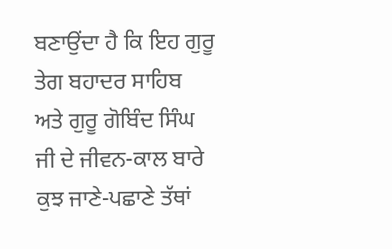ਬਣਾਉਂਦਾ ਹੈ ਕਿ ਇਹ ਗੁਰੂ ਤੇਗ ਬਹਾਦਰ ਸਾਹਿਬ ਅਤੇ ਗੁਰੂ ਗੋਬਿੰਦ ਸਿੰਘ ਜੀ ਦੇ ਜੀਵਨ-ਕਾਲ ਬਾਰੇ ਕੁਝ ਜਾਣੇ-ਪਛਾਣੇ ਤੱਥਾਂ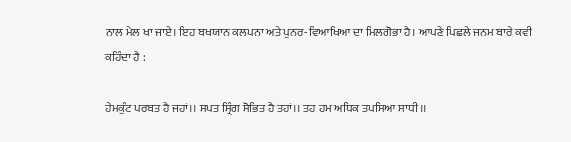ਨਾਲ ਮੇਲ ਖਾ ਜਾਏ। ਇਹ ਬਖਯਾਨ ਕਲਪਨਾ ਅਤੇ ਪੁਨਰ-ਵਿਆਖਿਆ ਦਾ ਮਿਲਗੋਭਾ ਹੈ। ਆਪਣੇ ਪਿਛਲੇ ਜਨਮ ਬਾਰੇ ਕਵੀ ਕਹਿੰਦਾ ਹੈ :

ਹੇਮਕੁੰਟ ਪਰਬਤ ਹੈ ਜਹਾਂ।। ਸਪਤ ਸ੍ਰਿੰਗ ਸੋਭਿਤ ਹੈ ਤਹਾਂ।। ਤਹ ਹਮ ਅਧਿਕ ਤਪਸਿਆ ਸਾਧੀ।।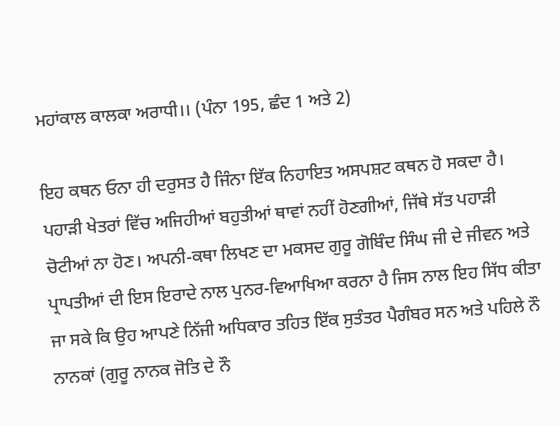ਮਹਾਂਕਾਲ ਕਾਲਕਾ ਅਰਾਧੀ।। (ਪੰਨਾ 195, ਛੰਦ 1 ਅਤੇ 2)

ਇਹ ਕਥਨ ਓਨਾ ਹੀ ਦਰੁਸਤ ਹੈ ਜਿੰਨਾ ਇੱਕ ਨਿਹਾਇਤ ਅਸਪਸ਼ਟ ਕਥਨ ਹੋ ਸਕਦਾ ਹੈ। ਪਹਾੜੀ ਖੇਤਰਾਂ ਵਿੱਚ ਅਜਿਹੀਆਂ ਬਹੁਤੀਆਂ ਥਾਵਾਂ ਨਹੀਂ ਹੋਣਗੀਆਂ, ਜਿੱਥੇ ਸੱਤ ਪਹਾੜੀ ਚੋਟੀਆਂ ਨਾ ਹੋਣ। ਅਪਨੀ-ਕਥਾ ਲਿਖਣ ਦਾ ਮਕਸਦ ਗੁਰੂ ਗੋਬਿੰਦ ਸਿੰਘ ਜੀ ਦੇ ਜੀਵਨ ਅਤੇ ਪ੍ਰਾਪਤੀਆਂ ਦੀ ਇਸ ਇਰਾਦੇ ਨਾਲ ਪੁਨਰ-ਵਿਆਖਿਆ ਕਰਨਾ ਹੈ ਜਿਸ ਨਾਲ ਇਹ ਸਿੱਧ ਕੀਤਾ ਜਾ ਸਕੇ ਕਿ ਉਹ ਆਪਣੇ ਨਿੱਜੀ ਅਧਿਕਾਰ ਤਹਿਤ ਇੱਕ ਸੁਤੰਤਰ ਪੈਗੰਬਰ ਸਨ ਅਤੇ ਪਹਿਲੇ ਨੌ ਨਾਨਕਾਂ (ਗੁਰੂ ਨਾਨਕ ਜੋਤਿ ਦੇ ਨੌ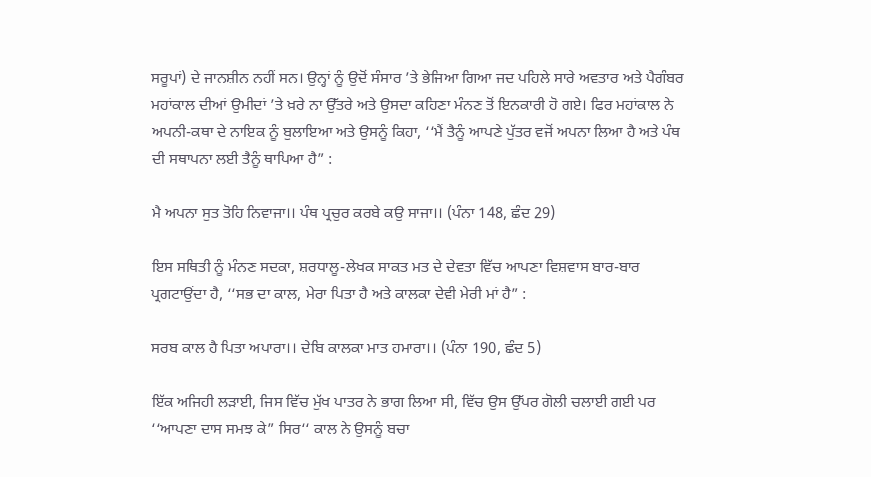ਸਰੂਪਾਂ) ਦੇ ਜਾਨਸ਼ੀਨ ਨਹੀਂ ਸਨ। ਉਨ੍ਹਾਂ ਨੂੰ ਉਦੋਂ ਸੰਸਾਰ ’ਤੇ ਭੇਜਿਆ ਗਿਆ ਜਦ ਪਹਿਲੇ ਸਾਰੇ ਅਵਤਾਰ ਅਤੇ ਪੈਗੰਬਰ ਮਹਾਂਕਾਲ ਦੀਆਂ ਉਮੀਦਾਂ ’ਤੇ ਖ਼ਰੇ ਨਾ ਉੱਤਰੇ ਅਤੇ ਉਸਦਾ ਕਹਿਣਾ ਮੰਨਣ ਤੋਂ ਇਨਕਾਰੀ ਹੋ ਗਏ। ਫਿਰ ਮਹਾਂਕਾਲ ਨੇ ਅਪਨੀ-ਕਥਾ ਦੇ ਨਾਇਕ ਨੂੰ ਬੁਲਾਇਆ ਅਤੇ ਉਸਨੂੰ ਕਿਹਾ, ‘‘ਮੈਂ ਤੈਨੂੰ ਆਪਣੇ ਪੁੱਤਰ ਵਜੋਂ ਅਪਨਾ ਲਿਆ ਹੈ ਅਤੇ ਪੰਥ ਦੀ ਸਥਾਪਨਾ ਲਈ ਤੈਨੂੰ ਥਾਪਿਆ ਹੈ” :

ਮੈ ਅਪਨਾ ਸੁਤ ਤੋਹਿ ਨਿਵਾਜਾ।। ਪੰਥ ਪ੍ਰਚੁਰ ਕਰਬੇ ਕਉ ਸਾਜਾ।। (ਪੰਨਾ 148, ਛੰਦ 29)

ਇਸ ਸਥਿਤੀ ਨੂੰ ਮੰਨਣ ਸਦਕਾ, ਸ਼ਰਧਾਲੂ-ਲੇਖਕ ਸਾਕਤ ਮਤ ਦੇ ਦੇਵਤਾ ਵਿੱਚ ਆਪਣਾ ਵਿਸ਼ਵਾਸ ਬਾਰ-ਬਾਰ ਪ੍ਰਗਟਾਉਂਦਾ ਹੈ, ‘‘ਸਭ ਦਾ ਕਾਲ, ਮੇਰਾ ਪਿਤਾ ਹੈ ਅਤੇ ਕਾਲਕਾ ਦੇਵੀ ਮੇਰੀ ਮਾਂ ਹੈ” :

ਸਰਬ ਕਾਲ ਹੈ ਪਿਤਾ ਅਪਾਰਾ।। ਦੇਬਿ ਕਾਲਕਾ ਮਾਤ ਹਮਾਰਾ।। (ਪੰਨਾ 190, ਛੰਦ 5)

ਇੱਕ ਅਜਿਹੀ ਲੜਾਈ, ਜਿਸ ਵਿੱਚ ਮੁੱਖ ਪਾਤਰ ਨੇ ਭਾਗ ਲਿਆ ਸੀ, ਵਿੱਚ ਉਸ ਉੱਪਰ ਗੋਲੀ ਚਲਾਈ ਗਈ ਪਰ ‘‘ਆਪਣਾ ਦਾਸ ਸਮਝ ਕੇ” ਸਿਰ‘‘ ਕਾਲ ਨੇ ਉਸਨੂੰ ਬਚਾ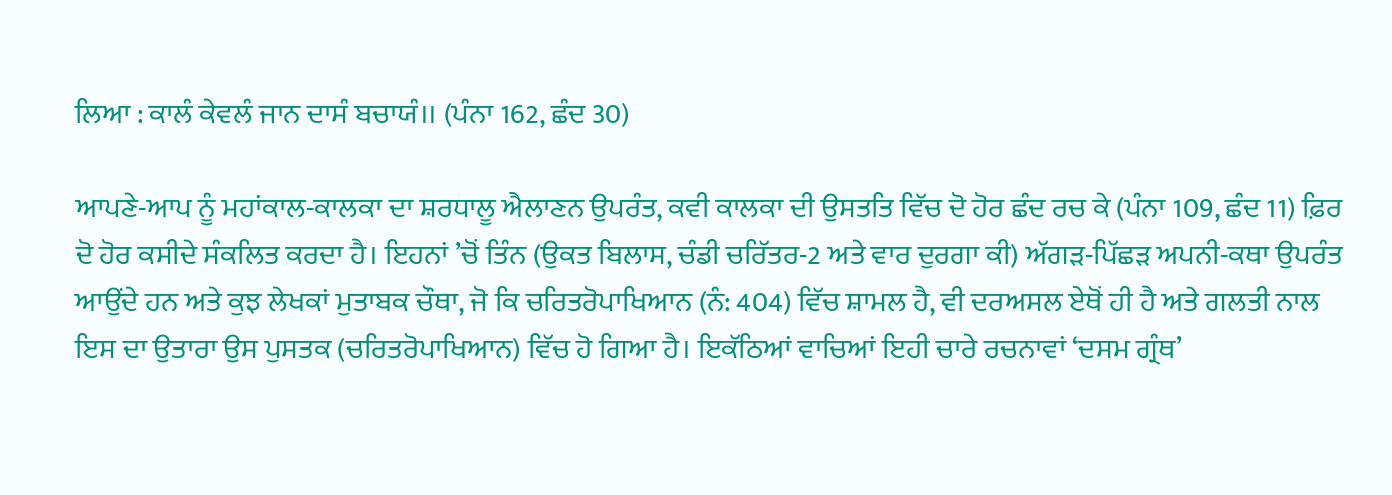ਲਿਆ : ਕਾਲੰ ਕੇਵਲੰ ਜਾਨ ਦਾਸੰ ਬਚਾਯੰ।। (ਪੰਨਾ 162, ਛੰਦ 30)

ਆਪਣੇ-ਆਪ ਨੂੰ ਮਹਾਂਕਾਲ-ਕਾਲਕਾ ਦਾ ਸ਼ਰਧਾਲੂ ਐਲਾਣਨ ਉਪਰੰਤ, ਕਵੀ ਕਾਲਕਾ ਦੀ ਉਸਤਤਿ ਵਿੱਚ ਦੋ ਹੋਰ ਛੰਦ ਰਚ ਕੇ (ਪੰਨਾ 109, ਛੰਦ 11) ਫ਼ਿਰ ਦੋ ਹੋਰ ਕਸੀਦੇ ਸੰਕਲਿਤ ਕਰਦਾ ਹੈ। ਇਹਨਾਂ ’ਚੋਂ ਤਿੰਨ (ਉਕਤ ਬਿਲਾਸ, ਚੰਡੀ ਚਰਿੱਤਰ-2 ਅਤੇ ਵਾਰ ਦੁਰਗਾ ਕੀ) ਅੱਗੜ-ਪਿੱਛੜ ਅਪਨੀ-ਕਥਾ ਉਪਰੰਤ ਆਉਂਦੇ ਹਨ ਅਤੇ ਕੁਝ ਲੇਖਕਾਂ ਮੁਤਾਬਕ ਚੌਥਾ, ਜੋ ਕਿ ਚਰਿਤਰੋਪਾਖਿਆਨ (ਨੰ: 404) ਵਿੱਚ ਸ਼ਾਮਲ ਹੈ, ਵੀ ਦਰਅਸਲ ਏਥੋਂ ਹੀ ਹੈ ਅਤੇ ਗਲਤੀ ਨਾਲ ਇਸ ਦਾ ਉਤਾਰਾ ਉਸ ਪੁਸਤਕ (ਚਰਿਤਰੋਪਾਖਿਆਨ) ਵਿੱਚ ਹੋ ਗਿਆ ਹੈ। ਇਕੱਠਿਆਂ ਵਾਚਿਆਂ ਇਹੀ ਚਾਰੇ ਰਚਨਾਵਾਂ ‘ਦਸਮ ਗ੍ਰੰਥ’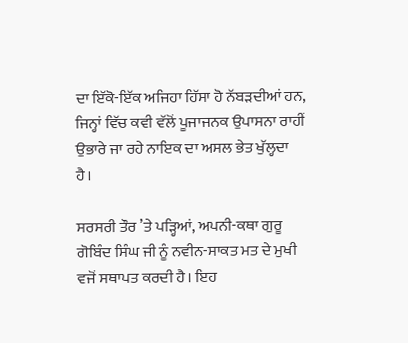ਦਾ ਇੱਕੋ-ਇੱਕ ਅਜਿਹਾ ਹਿੱਸਾ ਹੋ ਨੱਬੜਦੀਆਂ ਹਨ, ਜਿਨ੍ਹਾਂ ਵਿੱਚ ਕਵੀ ਵੱਲੋਂ ਪੂਜਾਜਨਕ ਉਪਾਸਨਾ ਰਾਹੀਂ ਉਭਾਰੇ ਜਾ ਰਹੇ ਨਾਇਕ ਦਾ ਅਸਲ ਭੇਤ ਖੁੱਲ੍ਹਦਾ ਹੈ।

ਸਰਸਰੀ ਤੌਰ ’ਤੇ ਪੜ੍ਹਿਆਂ, ਅਪਨੀ-ਕਥਾ ਗੁਰੂ ਗੋਬਿੰਦ ਸਿੰਘ ਜੀ ਨੂੰ ਨਵੀਨ-ਸਾਕਤ ਮਤ ਦੇ ਮੁਖੀ ਵਜੋਂ ਸਥਾਪਤ ਕਰਦੀ ਹੈ। ਇਹ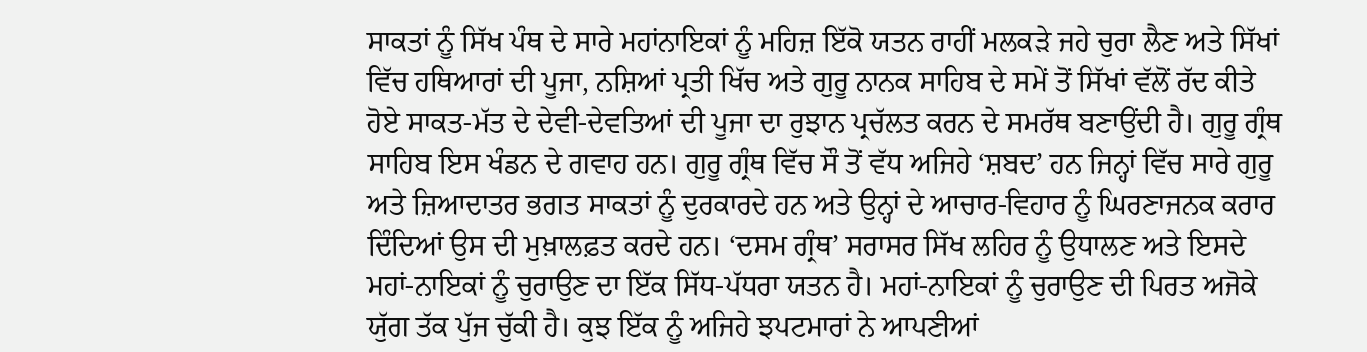ਸਾਕਤਾਂ ਨੂੰ ਸਿੱਖ ਪੰਥ ਦੇ ਸਾਰੇ ਮਹਾਂਨਾਇਕਾਂ ਨੂੰ ਮਹਿਜ਼ ਇੱਕੋ ਯਤਨ ਰਾਹੀਂ ਮਲਕੜੇ ਜਹੇ ਚੁਰਾ ਲੈਣ ਅਤੇ ਸਿੱਖਾਂ ਵਿੱਚ ਹਥਿਆਰਾਂ ਦੀ ਪੂਜਾ, ਨਸ਼ਿਆਂ ਪ੍ਰਤੀ ਖਿੱਚ ਅਤੇ ਗੁਰੂ ਨਾਨਕ ਸਾਹਿਬ ਦੇ ਸਮੇਂ ਤੋਂ ਸਿੱਖਾਂ ਵੱਲੋਂ ਰੱਦ ਕੀਤੇ ਹੋਏ ਸਾਕਤ-ਮੱਤ ਦੇ ਦੇਵੀ-ਦੇਵਤਿਆਂ ਦੀ ਪੂਜਾ ਦਾ ਰੁਝਾਨ ਪ੍ਰਚੱਲਤ ਕਰਨ ਦੇ ਸਮਰੱਥ ਬਣਾਉਂਦੀ ਹੈ। ਗੁਰੂ ਗ੍ਰੰਥ ਸਾਹਿਬ ਇਸ ਖੰਡਨ ਦੇ ਗਵਾਹ ਹਨ। ਗੁਰੂ ਗ੍ਰੰਥ ਵਿੱਚ ਸੌ ਤੋਂ ਵੱਧ ਅਜਿਹੇ ‘ਸ਼ਬਦ’ ਹਨ ਜਿਨ੍ਹਾਂ ਵਿੱਚ ਸਾਰੇ ਗੁਰੂ ਅਤੇ ਜ਼ਿਆਦਾਤਰ ਭਗਤ ਸਾਕਤਾਂ ਨੂੰ ਦੁਰਕਾਰਦੇ ਹਨ ਅਤੇ ਉਨ੍ਹਾਂ ਦੇ ਆਚਾਰ-ਵਿਹਾਰ ਨੂੰ ਘਿਰਣਾਜਨਕ ਕਰਾਰ ਦਿੰਦਿਆਂ ਉਸ ਦੀ ਮੁਖ਼ਾਲਫ਼ਤ ਕਰਦੇ ਹਨ। ‘ਦਸਮ ਗ੍ਰੰਥ’ ਸਰਾਸਰ ਸਿੱਖ ਲਹਿਰ ਨੂੰ ਉਧਾਲਣ ਅਤੇ ਇਸਦੇ ਮਹਾਂ-ਨਾਇਕਾਂ ਨੂੰ ਚੁਰਾਉਣ ਦਾ ਇੱਕ ਸਿੱਧ-ਪੱਧਰਾ ਯਤਨ ਹੈ। ਮਹਾਂ-ਨਾਇਕਾਂ ਨੂੰ ਚੁਰਾਉਣ ਦੀ ਪਿਰਤ ਅਜੋਕੇ ਯੁੱਗ ਤੱਕ ਪੁੱਜ ਚੁੱਕੀ ਹੈ। ਕੁਝ ਇੱਕ ਨੂੰ ਅਜਿਹੇ ਝਪਟਮਾਰਾਂ ਨੇ ਆਪਣੀਆਂ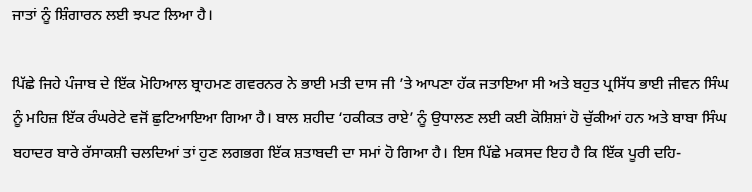ਜਾਤਾਂ ਨੂੰ ਸ਼ਿੰਗਾਰਨ ਲਈ ਝਪਟ ਲਿਆ ਹੈ।

ਪਿੱਛੇ ਜਿਹੇ ਪੰਜਾਬ ਦੇ ਇੱਕ ਮੋਹਿਆਲ ਬ੍ਰਾਹਮਣ ਗਵਰਨਰ ਨੇ ਭਾਈ ਮਤੀ ਦਾਸ ਜੀ ’ਤੇ ਆਪਣਾ ਹੱਕ ਜਤਾਇਆ ਸੀ ਅਤੇ ਬਹੁਤ ਪ੍ਰਸਿੱਧ ਭਾਈ ਜੀਵਨ ਸਿੰਘ ਨੂੰ ਮਹਿਜ਼ ਇੱਕ ਰੰਘਰੇਟੇ ਵਜੋਂ ਛੁਟਿਆਇਆ ਗਿਆ ਹੈ। ਬਾਲ ਸ਼ਹੀਦ ‘ਹਕੀਕਤ ਰਾਏ’ ਨੂੰ ਉਧਾਲਣ ਲਈ ਕਈ ਕੋਸ਼ਿਸ਼ਾਂ ਹੋ ਚੁੱਕੀਆਂ ਹਨ ਅਤੇ ਬਾਬਾ ਸਿੰਘ ਬਹਾਦਰ ਬਾਰੇ ਰੱਸਾਕਸ਼ੀ ਚਲਦਿਆਂ ਤਾਂ ਹੁਣ ਲਗਭਗ ਇੱਕ ਸ਼ਤਾਬਦੀ ਦਾ ਸਮਾਂ ਹੋ ਗਿਆ ਹੈ। ਇਸ ਪਿੱਛੇ ਮਕਸਦ ਇਹ ਹੈ ਕਿ ਇੱਕ ਪੂਰੀ ਦਹਿ-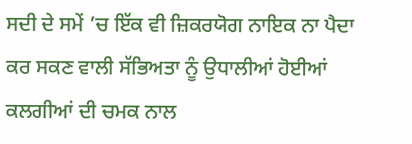ਸਦੀ ਦੇ ਸਮੇਂ ’ਚ ਇੱਕ ਵੀ ਜ਼ਿਕਰਯੋਗ ਨਾਇਕ ਨਾ ਪੈਦਾ ਕਰ ਸਕਣ ਵਾਲੀ ਸੱਭਿਅਤਾ ਨੂੰ ਉਧਾਲੀਆਂ ਹੋਈਆਂ ਕਲਗੀਆਂ ਦੀ ਚਮਕ ਨਾਲ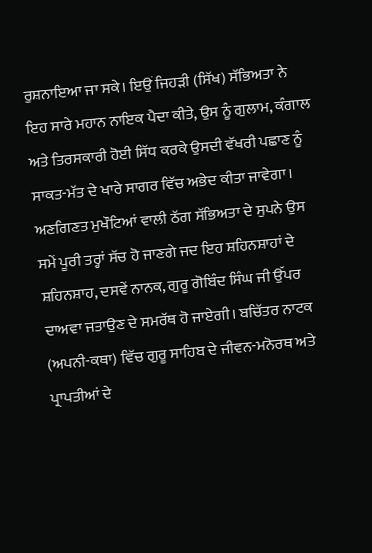ਰੁਸ਼ਨਾਇਆ ਜਾ ਸਕੇ। ਇਉਂ ਜਿਹੜੀ (ਸਿੱਖ) ਸੱਭਿਅਤਾ ਨੇ ਇਹ ਸਾਰੇ ਮਹਾਨ ਨਾਇਕ ਪੈਦਾ ਕੀਤੇ, ਉਸ ਨੂੰ ਗੁਲਾਮ, ਕੰਗਾਲ ਅਤੇ ਤਿਰਸਕਾਰੀ ਹੋਈ ਸਿੱਧ ਕਰਕੇ ਉਸਦੀ ਵੱਖਰੀ ਪਛਾਣ ਨੂੰ ਸਾਕਤ-ਮੱਤ ਦੇ ਖਾਰੇ ਸਾਗਰ ਵਿੱਚ ਅਭੇਦ ਕੀਤਾ ਜਾਵੇਗਾ। ਅਣਗਿਣਤ ਮੁਖੌਟਿਆਂ ਵਾਲੀ ਠੱਗ ਸੱਭਿਅਤਾ ਦੇ ਸੁਪਨੇ ਉਸ ਸਮੇਂ ਪੂਰੀ ਤਰ੍ਹਾਂ ਸੱਚ ਹੋ ਜਾਣਗੇ ਜਦ ਇਹ ਸ਼ਹਿਨਸ਼ਾਹਾਂ ਦੇ ਸ਼ਹਿਨਸ਼ਾਹ, ਦਸਵੇਂ ਨਾਨਕ, ਗੁਰੂ ਗੋਬਿੰਦ ਸਿੰਘ ਜੀ ਉੱਪਰ ਦਾਅਵਾ ਜਤਾਉਣ ਦੇ ਸਮਰੱਥ ਹੋ ਜਾਏਗੀ। ਬਚਿੱਤਰ ਨਾਟਕ (ਅਪਨੀ-ਕਥਾ) ਵਿੱਚ ਗੁਰੂ ਸਾਹਿਬ ਦੇ ਜੀਵਨ-ਮਨੋਰਥ ਅਤੇ ਪ੍ਰਾਪਤੀਆਂ ਦੇ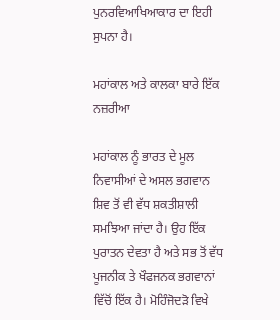ਪੁਨਰਵਿਆਖਿਆਕਾਰ ਦਾ ਇਹੀ ਸੁਪਨਾ ਹੈ।

ਮਹਾਂਕਾਲ ਅਤੇ ਕਾਲਕਾ ਬਾਰੇ ਇੱਕ ਨਜ਼ਰੀਆ

ਮਹਾਂਕਾਲ ਨੂੰ ਭਾਰਤ ਦੇ ਮੂਲ ਨਿਵਾਸੀਆਂ ਦੇ ਅਸਲ ਭਗਵਾਨ ਸ਼ਿਵ ਤੋਂ ਵੀ ਵੱਧ ਸ਼ਕਤੀਸ਼ਾਲੀ ਸਮਝਿਆ ਜਾਂਦਾ ਹੈ। ਉਹ ਇੱਕ ਪੁਰਾਤਨ ਦੇਵਤਾ ਹੈ ਅਤੇ ਸਭ ਤੋਂ ਵੱਧ ਪੂਜਨੀਕ ਤੇ ਖੌਫਜਨਕ ਭਗਵਾਨਾਂ ਵਿੱਚੋਂ ਇੱਕ ਹੈ। ਮੋਹਿੰਜੋਦੜੋ ਵਿਖੇ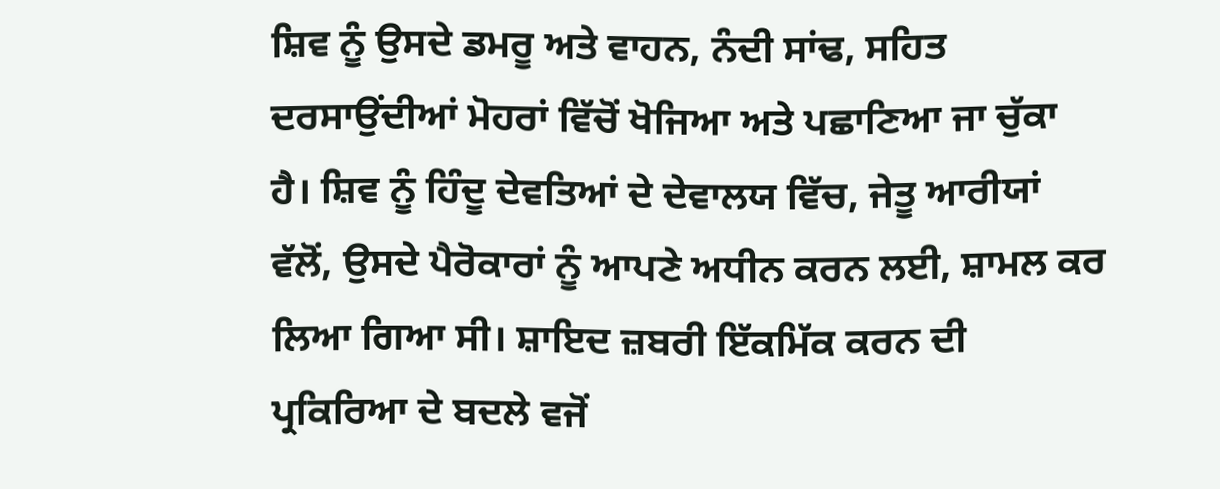ਸ਼ਿਵ ਨੂੰ ਉਸਦੇ ਡਮਰੂ ਅਤੇ ਵਾਹਨ, ਨੰਦੀ ਸਾਂਢ, ਸਹਿਤ ਦਰਸਾਉਂਦੀਆਂ ਮੋਹਰਾਂ ਵਿੱਚੋਂ ਖੋਜਿਆ ਅਤੇ ਪਛਾਣਿਆ ਜਾ ਚੁੱਕਾ ਹੈ। ਸ਼ਿਵ ਨੂੰ ਹਿੰਦੂ ਦੇਵਤਿਆਂ ਦੇ ਦੇਵਾਲਯ ਵਿੱਚ, ਜੇਤੂ ਆਰੀਯਾਂ ਵੱਲੋਂ, ਉਸਦੇ ਪੈਰੋਕਾਰਾਂ ਨੂੰ ਆਪਣੇ ਅਧੀਨ ਕਰਨ ਲਈ, ਸ਼ਾਮਲ ਕਰ ਲਿਆ ਗਿਆ ਸੀ। ਸ਼ਾਇਦ ਜ਼ਬਰੀ ਇੱਕਮਿੱਕ ਕਰਨ ਦੀ ਪ੍ਰਕਿਰਿਆ ਦੇ ਬਦਲੇ ਵਜੋਂ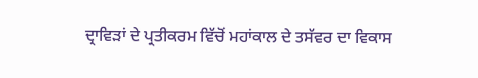ਦ੍ਰਾਵਿੜਾਂ ਦੇ ਪ੍ਰਤੀਕਰਮ ਵਿੱਚੋਂ ਮਹਾਂਕਾਲ ਦੇ ਤਸੱਵਰ ਦਾ ਵਿਕਾਸ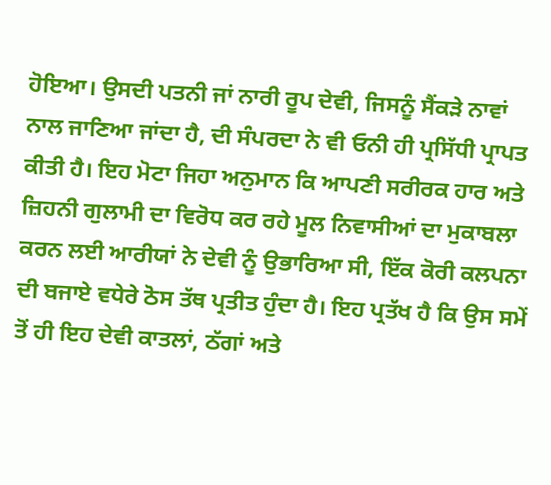ਹੋਇਆ। ਉਸਦੀ ਪਤਨੀ ਜਾਂ ਨਾਰੀ ਰੂਪ ਦੇਵੀ, ਜਿਸਨੂੰ ਸੈਂਕੜੇ ਨਾਵਾਂ ਨਾਲ ਜਾਣਿਆ ਜਾਂਦਾ ਹੈ, ਦੀ ਸੰਪਰਦਾ ਨੇ ਵੀ ਓਨੀ ਹੀ ਪ੍ਰਸਿੱਧੀ ਪ੍ਰਾਪਤ ਕੀਤੀ ਹੈ। ਇਹ ਮੋਟਾ ਜਿਹਾ ਅਨੁਮਾਨ ਕਿ ਆਪਣੀ ਸਰੀਰਕ ਹਾਰ ਅਤੇ ਜ਼ਿਹਨੀ ਗੁਲਾਮੀ ਦਾ ਵਿਰੋਧ ਕਰ ਰਹੇ ਮੂਲ ਨਿਵਾਸੀਆਂ ਦਾ ਮੁਕਾਬਲਾ ਕਰਨ ਲਈ ਆਰੀਯਾਂ ਨੇ ਦੇਵੀ ਨੂੰ ਉਭਾਰਿਆ ਸੀ, ਇੱਕ ਕੋਰੀ ਕਲਪਨਾ ਦੀ ਬਜਾਏ ਵਧੇਰੇ ਠੋਸ ਤੱਥ ਪ੍ਰਤੀਤ ਹੁੰਦਾ ਹੈ। ਇਹ ਪ੍ਰਤੱਖ ਹੈ ਕਿ ਉਸ ਸਮੇਂ ਤੋਂ ਹੀ ਇਹ ਦੇਵੀ ਕਾਤਲਾਂ, ਠੱਗਾਂ ਅਤੇ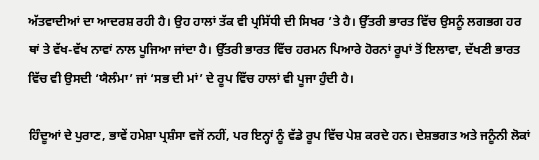ਅੱਤਵਾਦੀਆਂ ਦਾ ਆਦਰਸ਼ ਰਹੀ ਹੈ। ਉਹ ਹਾਲਾਂ ਤੱਕ ਵੀ ਪ੍ਰਸਿੱਧੀ ਦੀ ਸਿਖਰ ’ਤੇ ਹੈ। ਉੱਤਰੀ ਭਾਰਤ ਵਿੱਚ ਉਸਨੂੰ ਲਗਭਗ ਹਰ ਥਾਂ ਤੇ ਵੱਖ-ਵੱਖ ਨਾਵਾਂ ਨਾਲ ਪੂਜਿਆ ਜਾਂਦਾ ਹੈ। ਉੱਤਰੀ ਭਾਰਤ ਵਿੱਚ ਹਰਮਨ ਪਿਆਰੇ ਹੋਰਨਾਂ ਰੂਪਾਂ ਤੋਂ ਇਲਾਵਾ, ਦੱਖਣੀ ਭਾਰਤ ਵਿੱਚ ਵੀ ਉਸਦੀ ‘ਯੈਲੰਮਾ’ ਜਾਂ ‘ਸਭ ਦੀ ਮਾਂ’ ਦੇ ਰੂਪ ਵਿੱਚ ਹਾਲਾਂ ਵੀ ਪੂਜਾ ਹੁੰਦੀ ਹੈ।

ਹਿੰਦੂਆਂ ਦੇ ਪੁਰਾਣ, ਭਾਵੇਂ ਹਮੇਸ਼ਾ ਪ੍ਰਸ਼ੰਸਾ ਵਜੋਂ ਨਹੀਂ, ਪਰ ਇਨ੍ਹਾਂ ਨੂੰ ਵੱਡੇ ਰੂਪ ਵਿੱਚ ਪੇਸ਼ ਕਰਦੇ ਹਨ। ਦੇਸ਼ਭਗਤ ਅਤੇ ਜਨੂੰਨੀ ਲੋਕਾਂ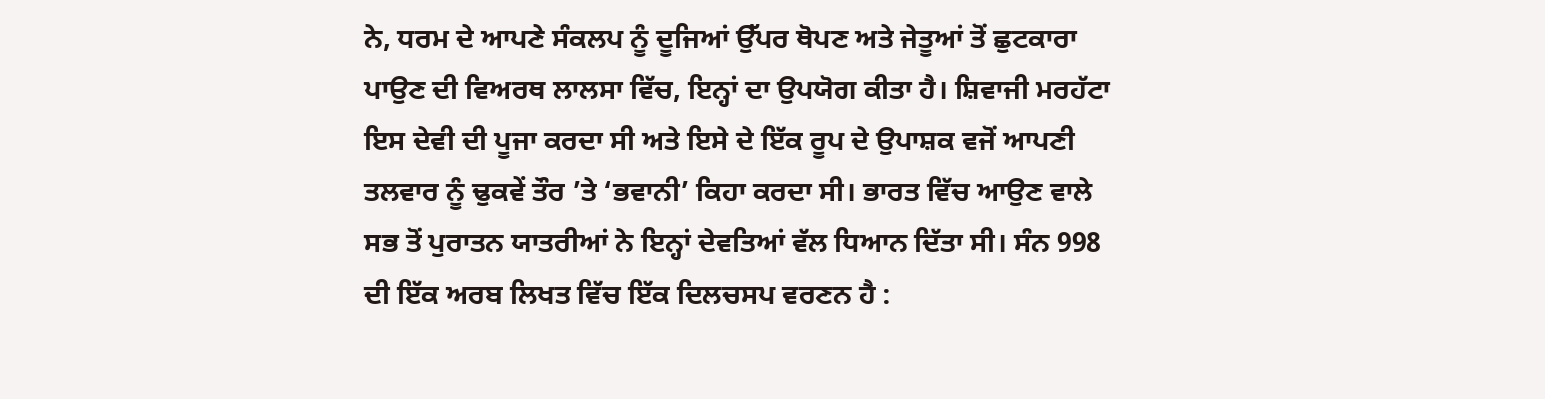ਨੇ, ਧਰਮ ਦੇ ਆਪਣੇ ਸੰਕਲਪ ਨੂੰ ਦੂਜਿਆਂ ਉੱਪਰ ਥੋਪਣ ਅਤੇ ਜੇਤੂਆਂ ਤੋਂ ਛੁਟਕਾਰਾ ਪਾਉਣ ਦੀ ਵਿਅਰਥ ਲਾਲਸਾ ਵਿੱਚ, ਇਨ੍ਹਾਂ ਦਾ ਉਪਯੋਗ ਕੀਤਾ ਹੈ। ਸ਼ਿਵਾਜੀ ਮਰਹੱਟਾ ਇਸ ਦੇਵੀ ਦੀ ਪੂਜਾ ਕਰਦਾ ਸੀ ਅਤੇ ਇਸੇ ਦੇ ਇੱਕ ਰੂਪ ਦੇ ਉਪਾਸ਼ਕ ਵਜੋਂ ਆਪਣੀ ਤਲਵਾਰ ਨੂੰ ਢੁਕਵੇਂ ਤੌਰ ’ਤੇ ‘ਭਵਾਨੀ’ ਕਿਹਾ ਕਰਦਾ ਸੀ। ਭਾਰਤ ਵਿੱਚ ਆਉਣ ਵਾਲੇ ਸਭ ਤੋਂ ਪੁਰਾਤਨ ਯਾਤਰੀਆਂ ਨੇ ਇਨ੍ਹਾਂ ਦੇਵਤਿਆਂ ਵੱਲ ਧਿਆਨ ਦਿੱਤਾ ਸੀ। ਸੰਨ 998 ਦੀ ਇੱਕ ਅਰਬ ਲਿਖਤ ਵਿੱਚ ਇੱਕ ਦਿਲਚਸਪ ਵਰਣਨ ਹੈ :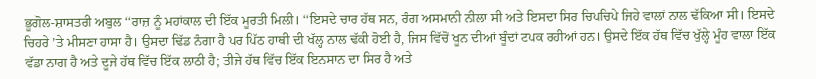ਭੂਗੋਲ-ਸ਼ਾਸਤਰੀ ਅਬੁਲ ‘‘ਰਾਜ਼ ਨੂੰ ਮਹਾਂਕਾਲ ਦੀ ਇੱਕ ਮੂਰਤੀ ਮਿਲੀ। ‘‘ਇਸਦੇ ਚਾਰ ਹੱਥ ਸਨ, ਰੰਗ ਅਸਮਾਨੀ ਨੀਲਾ ਸੀ ਅਤੇ ਇਸਦਾ ਸਿਰ ਚਿਪਚਿਪੇ ਜਿਹੇ ਵਾਲਾਂ ਨਾਲ ਢੱਕਿਆ ਸੀ। ਇਸਦੇ ਚਿਹਰੇ ’ਤੇ ਮੀਸਣਾ ਹਾਸਾ ਹੈ। ਉਸਦਾ ਢਿੱਡ ਨੰਗਾ ਹੈ ਪਰ ਪਿੱਠ ਹਾਥੀ ਦੀ ਖੱਲ੍ਹ ਨਾਲ ਢੱਕੀ ਹੋਈ ਹੈ, ਜਿਸ ਵਿੱਚੋਂ ਖੂਨ ਦੀਆਂ ਬੂੰਦਾਂ ਟਪਕ ਰਹੀਆਂ ਹਨ। ਉਸਦੇ ਇੱਕ ਹੱਥ ਵਿੱਚ ਖੁੱਲ੍ਹੇ ਮੂੰਹ ਵਾਲਾ ਇੱਕ ਵੱਡਾ ਨਾਗ ਹੈ ਅਤੇ ਦੂਜੇ ਹੱਥ ਵਿੱਚ ਇੱਕ ਲਾਠੀ ਹੈ; ਤੀਜੇ ਹੱਥ ਵਿੱਚ ਇੱਕ ਇਨਸਾਨ ਦਾ ਸਿਰ ਹੈ ਅਤੇ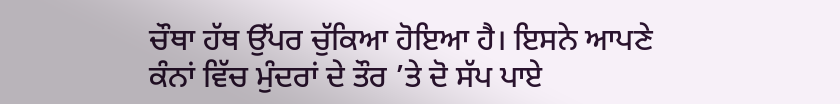ਚੌਥਾ ਹੱਥ ਉੱਪਰ ਚੁੱਕਿਆ ਹੋਇਆ ਹੈ। ਇਸਨੇ ਆਪਣੇ ਕੰਨਾਂ ਵਿੱਚ ਮੁੰਦਰਾਂ ਦੇ ਤੌਰ ’ਤੇ ਦੋ ਸੱਪ ਪਾਏ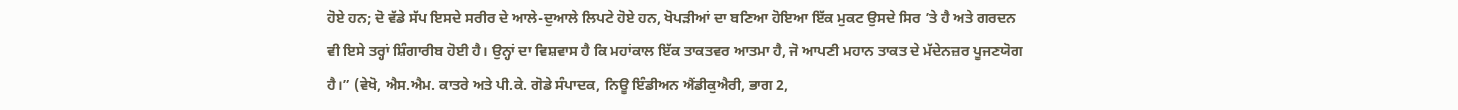ਹੋਏ ਹਨ; ਦੋ ਵੱਡੇ ਸੱਪ ਇਸਦੇ ਸਰੀਰ ਦੇ ਆਲੇ-ਦੁਆਲੇ ਲਿਪਟੇ ਹੋਏ ਹਨ, ਖੋਪੜੀਆਂ ਦਾ ਬਣਿਆ ਹੋਇਆ ਇੱਕ ਮੁਕਟ ਉਸਦੇ ਸਿਰ ’ਤੇ ਹੈ ਅਤੇ ਗਰਦਨ ਵੀ ਇਸੇ ਤਰ੍ਹਾਂ ਸ਼ਿੰਗਾਰੀਬ ਹੋਈ ਹੈ। ਉਨ੍ਹਾਂ ਦਾ ਵਿਸ਼ਵਾਸ ਹੈ ਕਿ ਮਹਾਂਕਾਲ ਇੱਕ ਤਾਕਤਵਰ ਆਤਮਾ ਹੈ, ਜੋ ਆਪਣੀ ਮਹਾਨ ਤਾਕਤ ਦੇ ਮੱਦੇਨਜ਼ਰ ਪੂਜਣਯੋਗ ਹੈ।” (ਵੇਖੋ, ਐਸ.ਐਮ. ਕਾਤਰੇ ਅਤੇ ਪੀ.ਕੇ. ਗੋਡੇ ਸੰਪਾਦਕ, ਨਿਊ ਇੰਡੀਅਨ ਐਂਡੀਕੁਐਰੀ, ਭਾਗ 2,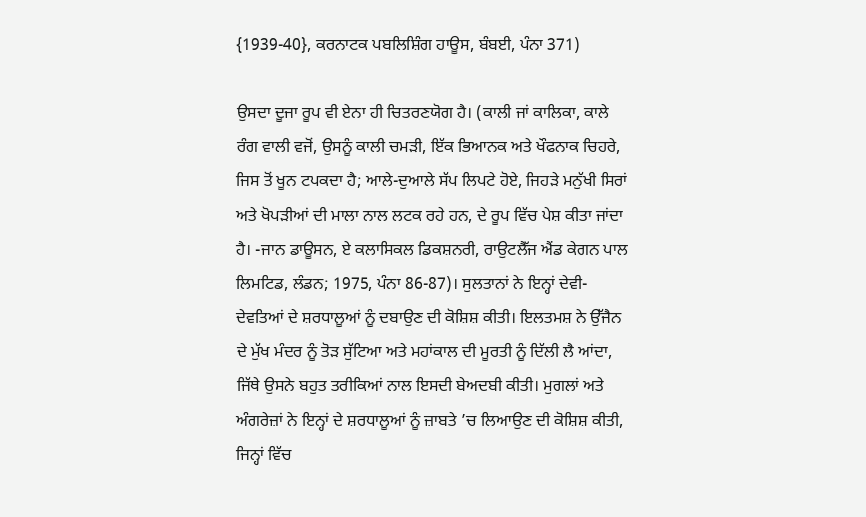{1939-40}, ਕਰਨਾਟਕ ਪਬਲਿਸ਼ਿੰਗ ਹਾਊਸ, ਬੰਬਈ, ਪੰਨਾ 371)

ਉਸਦਾ ਦੂਜਾ ਰੂਪ ਵੀ ਏਨਾ ਹੀ ਚਿਤਰਣਯੋਗ ਹੈ। (ਕਾਲੀ ਜਾਂ ਕਾਲਿਕਾ, ਕਾਲੇ ਰੰਗ ਵਾਲੀ ਵਜੋਂ, ਉਸਨੂੰ ਕਾਲੀ ਚਮੜੀ, ਇੱਕ ਭਿਆਨਕ ਅਤੇ ਖੌਫਨਾਕ ਚਿਹਰੇ, ਜਿਸ ਤੋਂ ਖੂਨ ਟਪਕਦਾ ਹੈ; ਆਲੇ-ਦੁਆਲੇ ਸੱਪ ਲਿਪਟੇ ਹੋਏ, ਜਿਹੜੇ ਮਨੁੱਖੀ ਸਿਰਾਂ ਅਤੇ ਖੋਪੜੀਆਂ ਦੀ ਮਾਲਾ ਨਾਲ ਲਟਕ ਰਹੇ ਹਨ, ਦੇ ਰੂਪ ਵਿੱਚ ਪੇਸ਼ ਕੀਤਾ ਜਾਂਦਾ ਹੈ। -ਜਾਨ ਡਾਊਸਨ, ਏ ਕਲਾਸਿਕਲ ਡਿਕਸ਼ਨਰੀ, ਰਾਉਟਲੈੱਜ ਐਂਡ ਕੇਗਨ ਪਾਲ ਲਿਮਟਿਡ, ਲੰਡਨ; 1975, ਪੰਨਾ 86-87)। ਸੁਲਤਾਨਾਂ ਨੇ ਇਨ੍ਹਾਂ ਦੇਵੀ-ਦੇਵਤਿਆਂ ਦੇ ਸ਼ਰਧਾਲੂਆਂ ਨੂੰ ਦਬਾਉਣ ਦੀ ਕੋਸ਼ਿਸ਼ ਕੀਤੀ। ਇਲਤਮਸ਼ ਨੇ ਉੱਜੈਨ ਦੇ ਮੁੱਖ ਮੰਦਰ ਨੂੰ ਤੋੜ ਸੁੱਟਿਆ ਅਤੇ ਮਹਾਂਕਾਲ ਦੀ ਮੂਰਤੀ ਨੂੰ ਦਿੱਲੀ ਲੈ ਆਂਦਾ, ਜਿੱਥੇ ਉਸਨੇ ਬਹੁਤ ਤਰੀਕਿਆਂ ਨਾਲ ਇਸਦੀ ਬੇਅਦਬੀ ਕੀਤੀ। ਮੁਗਲਾਂ ਅਤੇ ਅੰਗਰੇਜ਼ਾਂ ਨੇ ਇਨ੍ਹਾਂ ਦੇ ਸ਼ਰਧਾਲੂਆਂ ਨੂੰ ਜ਼ਾਬਤੇ ’ਚ ਲਿਆਉਣ ਦੀ ਕੋਸ਼ਿਸ਼ ਕੀਤੀ, ਜਿਨ੍ਹਾਂ ਵਿੱਚ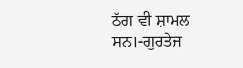ਠੱਗ ਵੀ ਸ਼ਾਮਲ ਸਨ।-ਗੁਰਤੇਜ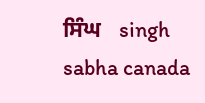ਸਿੰਘ   singh sabha canada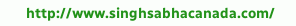http://www.singhsabhacanada.com/